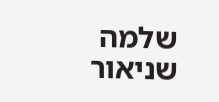שלמה שניאור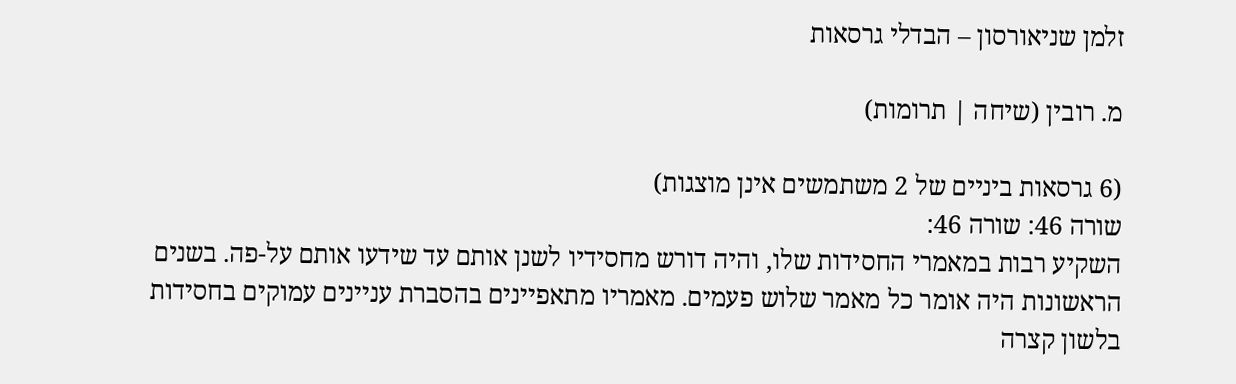זלמן שניאורסון – הבדלי גרסאות

מ. רובין (שיחה | תרומות)

(6 גרסאות ביניים של 2 משתמשים אינן מוצגות)
שורה 46: שורה 46:
השקיע רבות במאמרי החסידות שלו, והיה דורש מחסידיו לשנן אותם עד שידעו אותם על-פה. בשנים הראשונות היה אומר כל מאמר שלוש פעמים. מאמריו מתאפיינים בהסברת עניינים עמוקים בחסידות בלשון קצרה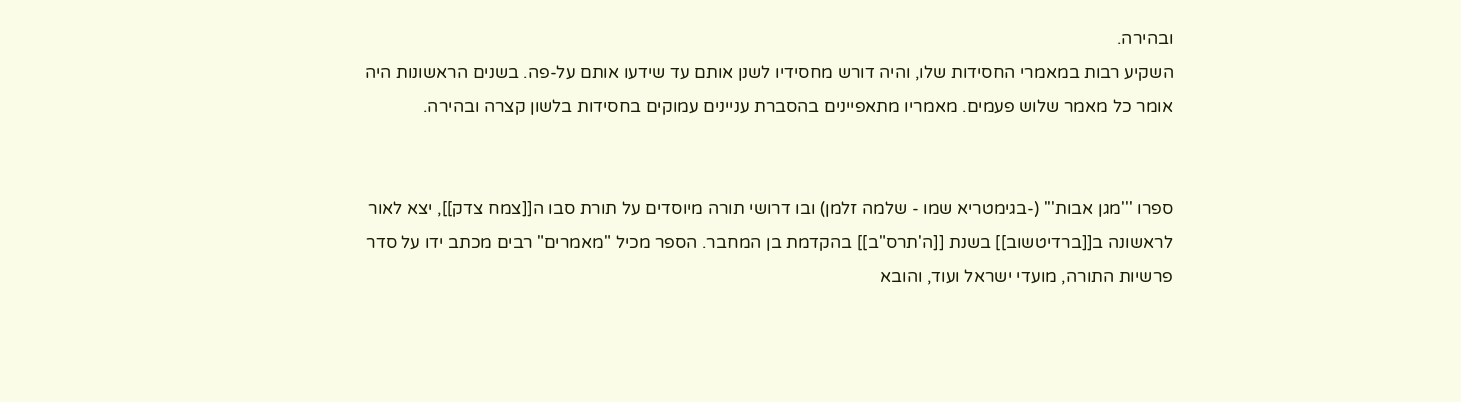ובהירה.
השקיע רבות במאמרי החסידות שלו, והיה דורש מחסידיו לשנן אותם עד שידעו אותם על-פה. בשנים הראשונות היה אומר כל מאמר שלוש פעמים. מאמריו מתאפיינים בהסברת עניינים עמוקים בחסידות בלשון קצרה ובהירה.


ספרו '''מגן אבות''' (-בגימטריא שמו - שלמה זלמן) ובו דרושי תורה מיוסדים על תורת סבו ה[[צמח צדק]], יצא לאור לראשונה ב[[ברדיטשוב]] בשנת [[ה'תרס"ב]] בהקדמת בן המחבר. הספר מכיל "מאמרים" רבים מכתב ידו על סדר פרשיות התורה, מועדי ישראל ועוד, והובא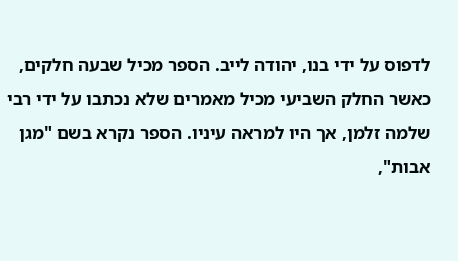לדפוס על ידי בנו, יהודה לייב. הספר מכיל שבעה חלקים, כאשר החלק השביעי מכיל מאמרים שלא נכתבו על ידי רבי שלמה זלמן, אך היו למראה עיניו. הספר נקרא בשם "מגן אבות",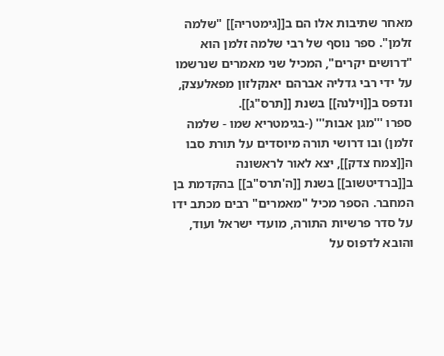מאחר שתיבות אלו הם ב[[גימטריה]] "שלמה זלמן". ספר נוסף של רבי שלמה זלמן הוא "דרושים יקרים", המכיל שני מאמרים שנרשמו על ידי רבי גדליה אברהם יאנקלזון מפאלעצק, ונדפס ב[[וילנה]] בשנת [[תרס"ג]].
ספרו '''מגן אבות''' (-בגימטריא שמו - שלמה זלמן) ובו דרושי תורה מיוסדים על תורת סבו ה[[צמח צדק]], יצא לאור לראשונה ב[[ברדיטשוב]] בשנת [[ה'תרס"ב]] בהקדמת בן המחבר. הספר מכיל "מאמרים" רבים מכתב ידו על סדר פרשיות התורה, מועדי ישראל ועוד, והובא לדפוס על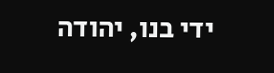ידי בנו, יהודה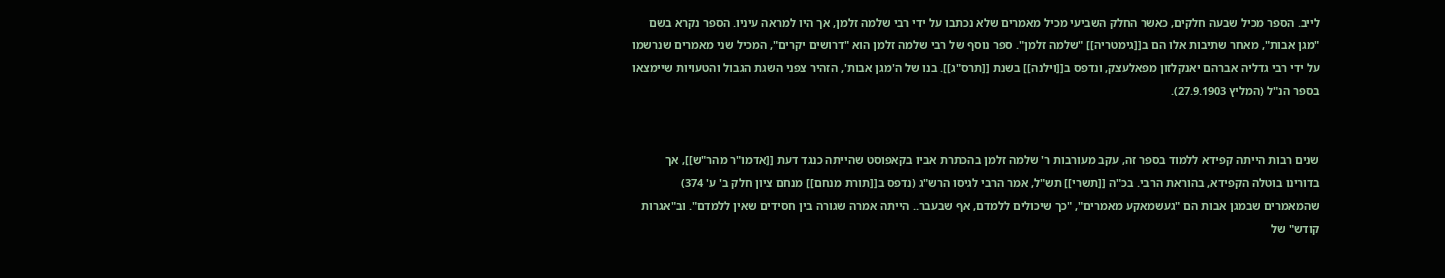לייב. הספר מכיל שבעה חלקים, כאשר החלק השביעי מכיל מאמרים שלא נכתבו על ידי רבי שלמה זלמן, אך היו למראה עיניו. הספר נקרא בשם "מגן אבות", מאחר שתיבות אלו הם ב[[גימטריה]] "שלמה זלמן". ספר נוסף של רבי שלמה זלמן הוא "דרושים יקרים", המכיל שני מאמרים שנרשמו על ידי רבי גדליה אברהם יאנקלזון מפאלעצק, ונדפס ב[[וילנה]] בשנת [[תרס"ג]]. בנו של ה'מגן אבות', הזהיר צפני השגת הגבול והטעויות שיימצאו בספר הנ"ל (המליץ 27.9.1903).


שנים רבות הייתה קפידא ללמוד בספר זה, עקב מעורבות ר' שלמה זלמן בהכתרת אביו בקאפוסט שהייתה כנגד דעת [[אדמו"ר מהר"ש]], אך בדורינו בוטלה הקפידא, בהוראת הרבי. בכ"ה [[תשרי]] תש"ל, אמר הרבי לגיסו הרש"ג (נדפס ב[[תורת מנחם]] מנחם ציון חלק ב' ע' 374) שהמאמרים שבמגן אבות הם "געשמאקע מאמרים", "כך שיכולים ללמדם, אף שבעבר.. הייתה אמרה שגורה בין חסידים שאין ללמדם". וב"אגרות קודש" של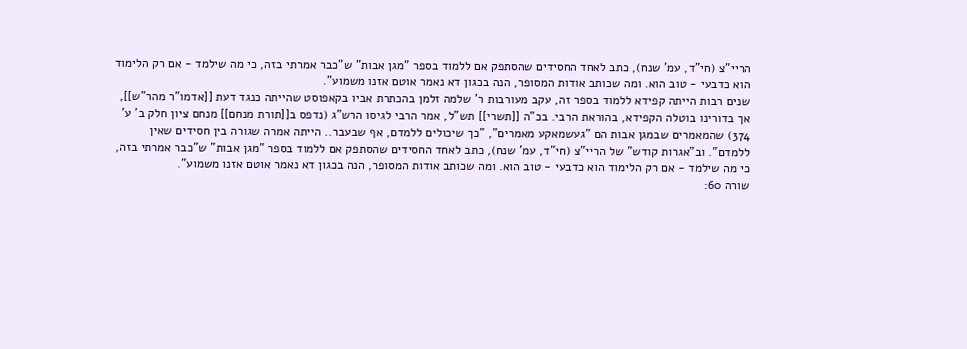הריי"צ (חי"ד, עמ' שנח), כתב לאחד החסידים שהסתפק אם ללמוד בספר "מגן אבות" ש"כבר אמרתי בזה, כי מה שילמד - אם רק הלימוד הוא כדבעי - טוב הוא. ומה שכותב אודות המסופר, הנה בכגון דא נאמר אוטם אזנו משמוע".
שנים רבות הייתה קפידא ללמוד בספר זה, עקב מעורבות ר' שלמה זלמן בהכתרת אביו בקאפוסט שהייתה כנגד דעת [[אדמו"ר מהר"ש]], אך בדורינו בוטלה הקפידא, בהוראת הרבי. בכ"ה [[תשרי]] תש"ל, אמר הרבי לגיסו הרש"ג (נדפס ב[[תורת מנחם]] מנחם ציון חלק ב' ע' 374) שהמאמרים שבמגן אבות הם "געשמאקע מאמרים", "כך שיכולים ללמדם, אף שבעבר.. הייתה אמרה שגורה בין חסידים שאין ללמדם". וב"אגרות קודש" של הריי"צ (חי"ד, עמ' שנח), כתב לאחד החסידים שהסתפק אם ללמוד בספר "מגן אבות" ש"כבר אמרתי בזה, כי מה שילמד - אם רק הלימוד הוא כדבעי - טוב הוא. ומה שכותב אודות המסופר, הנה בכגון דא נאמר אוטם אזנו משמוע".
שורה 60: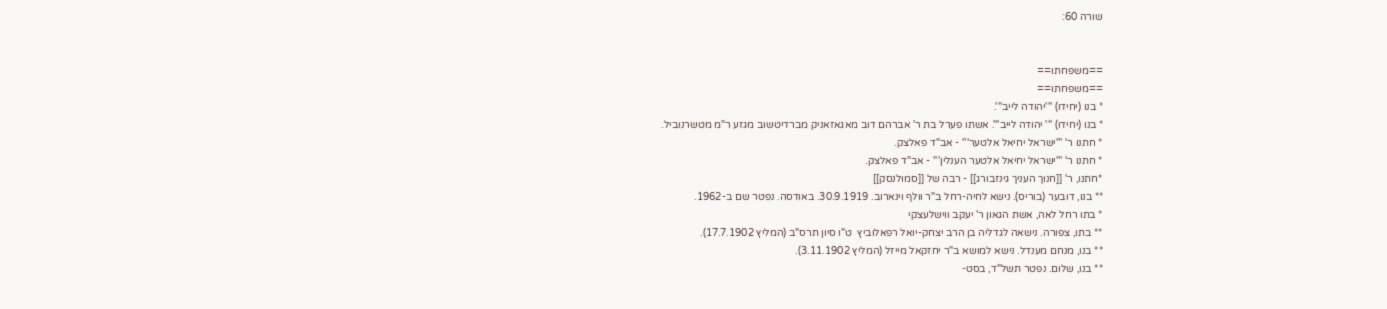שורה 60:


==משפחתו==
==משפחתו==
* בנו (יחידו) '''יהודה לייב'''.
* בנו (יחידו) ''' יהודה לייב'''. אשתו פערל בת ר' אברהם דוב מאגאזאניק מברדיטשוב מגזע ר"מ מטשרנוביל.
* חתנו ר' '''ישראל יחיאל אלטער''' - אב"ד פאלצק.
* חתנו ר' '''ישראל יחיאל אלטער הענלין''' - אב"ד פאלצק.
*חתנו, ר' [[חנוך העניך גינזבורג]] - רבה של [[סמולנסק]]
** בנו, דובער (בוריס). נישא לחיה-רחל ב"ר וולף וינארוב. 30.9.1919. באודסה. נפטר שם ב-1962.
* בתו רחל לאה, אשת הגאון ר' יעקב ווישלעצקי
** בתו, צפורה. נישאה לגדליה בן הרב יצחק-יואל רפאלוביץ  ט"ו סיון תרס"ב (המליץ 17.7.1902).
** בנו, מנחם מענדל. נישא למושא ב"ר יחזקאל מייזל (המליץ 3.11.1902).
** בנו, שלום. נפטר תשל"ד, בסט-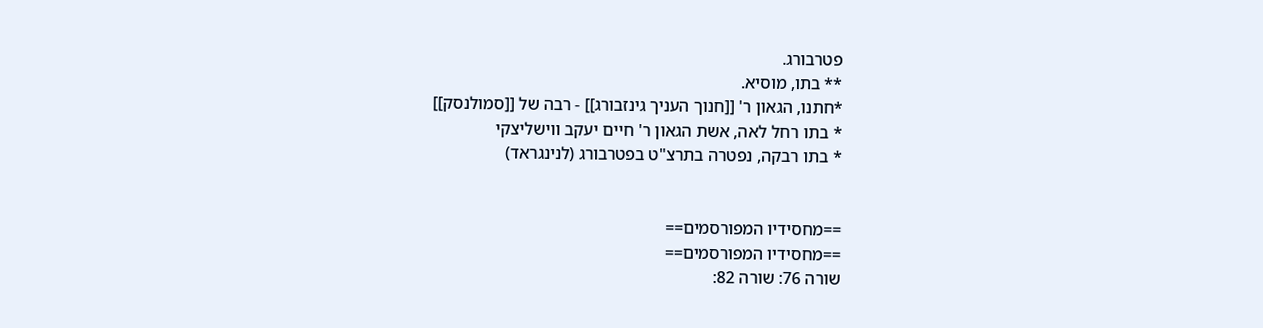פטרבורג.
** בתו, מוסיא.
*חתנו, הגאון ר' [[חנוך העניך גינזבורג]] - רבה של [[סמולנסק]]
* בתו רחל לאה, אשת הגאון ר' חיים יעקב ווישליצקי
* בתו רבקה, נפטרה בתרצ"ט בפטרבורג (לנינגראד)


==מחסידיו המפורסמים==
==מחסידיו המפורסמים==
שורה 76: שורה 82: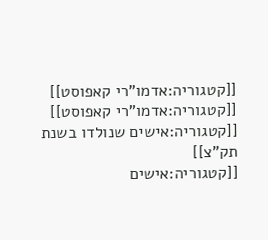[[קטגוריה:אדמו"רי קאפוסט]]
[[קטגוריה:אדמו"רי קאפוסט]]
[[קטגוריה:אישים שנולדו בשנת תק"צ]]
[[קטגוריה:אישים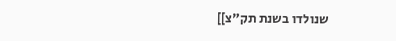שנולדו בשנת תק"צ]]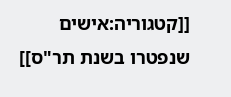[[קטגוריה:אישים שנפטרו בשנת תר"ס]]